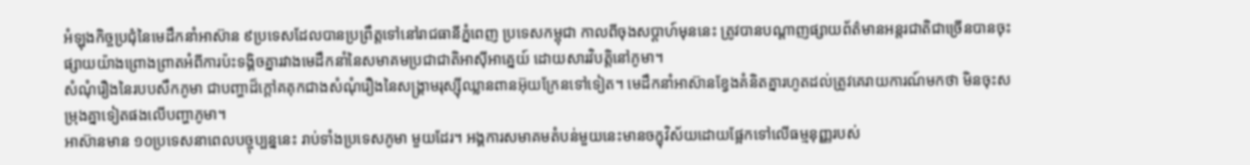អំឡុងកិច្ចប្រជុំនៃមេដឹកនាំអាស៊ាន ៩ប្រទេសដែលបានប្រព្រឹត្តទៅនៅរាជធានីភ្នំពេញ ប្រទេសកម្ពុជា កាលពីចុងសប្ដាហ៍មុននេះ ត្រូវបានបណ្ដាញផ្សាយព័ត៌មានអន្តរជាតិជាច្រើនបានចុះផ្សាយយ៉ាងព្រោងព្រាតអំពីការប៉ះទង្គិចគ្នារវាងមេដឹកនាំនៃសមាគមប្រជាជាតិអាស៊ីអាគ្នេយ៍ ដោយសារវិបត្តិនៅភូមា។
សំណុំរឿងនៃរបបសឹកភូមា ជាបញ្ហាដ៏ក្ដៅគគុកជាងសំណុំរឿងនៃសង្គ្រាមរុស្ស៊ីឈ្លានពានអ៊ុយក្រែនទៅទៀត។ មេដឹកនាំអាស៊ានខ្វែងគំនិតគ្នារហូតដល់ត្រូវគេរាយការណ៍មកថា មិនចុះសម្រុងគ្នាទៀតផងលើបញ្ហាភូមា។
អាស៊ានមាន ១០ប្រទេសនាពេលបច្ចុប្បន្ននេះ រាប់ទាំងប្រទេសភូមា មួយដែរ។ អង្គការសមាគមតំបន់មួយនេះមានចក្ខុវិស័យដោយផ្អែកទៅលើធម្មនុញ្ញរបស់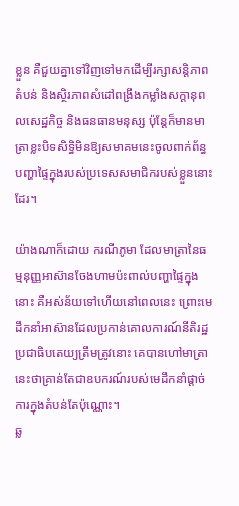ខ្លួន គឺជួយគ្នាទៅវិញទៅមកដើម្បីរក្សាសន្តិភាពតំបន់ និងស្ថិរភាពសំដៅពង្រឹងកម្លាំងសក្ដានុពលសេដ្ឋកិច្ច និងធនធានមនុស្ស ប៉ុន្តែក៏មានមាត្រាខ្លះបិទសិទ្ធិមិនឱ្យសមាគមនេះចូលពាក់ព័ន្ធបញ្ហាផ្ទៃក្នុងរបស់ប្រទេសសមាជិករបស់ខ្លួននោះដែរ។

យ៉ាងណាក៏ដោយ ករណីភូមា ដែលមាត្រានៃធម្មនុញ្ញអាស៊ានចែងហាមប៉ះពាល់បញ្ហាផ្ទៃក្នុងនោះ គឺអស់ន័យទៅហើយនៅពេលនេះ ព្រោះមេដឹកនាំអាស៊ានដែលប្រកាន់គោលការណ៍នីតិរដ្ឋប្រជាធិបតេយ្យត្រឹមត្រូវនោះ គេបានហៅមាត្រានេះថាគ្រាន់តែជាឧបករណ៍របស់មេដឹកនាំផ្ដាច់ការក្នុងតំបន់តែប៉ុណ្ណោះ។
ឆ្ល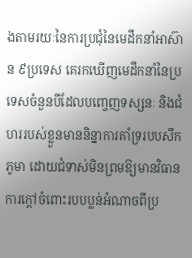ងតាមរយៈនៃការប្រជុំនៃមេដឹកនាំអាស៊ាន ៩ប្រទេស គេរកឃើញមេដឹកនាំនៃប្រទេសចំនួនបីដែលបញ្ចេញទស្សនៈ និងជំហររបស់ខ្លួនមាននិន្នាការគាំទ្ររបបសឹកភូមា ដោយជំទាស់មិនព្រមឱ្យមានវិធានការក្ដៅចំពោះរបបប្លន់អំណាចពីប្រ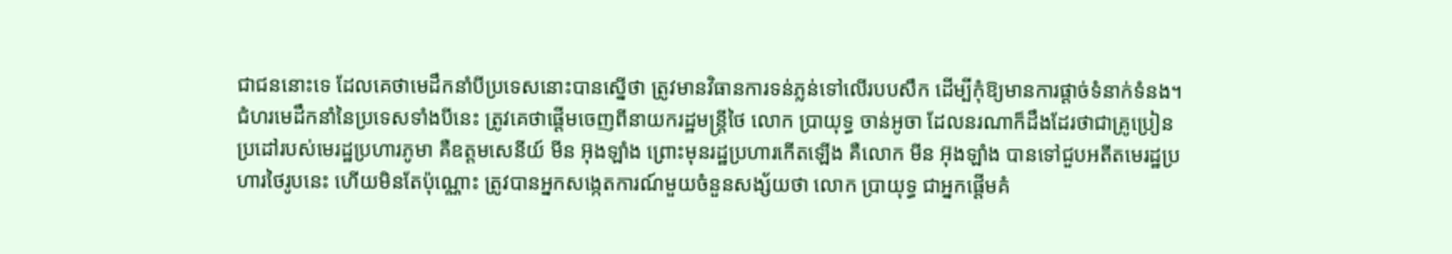ជាជននោះទេ ដែលគេថាមេដឹកនាំបីប្រទេសនោះបានស្នើថា ត្រូវមានវិធានការទន់ភ្លន់ទៅលើរបបសឹក ដើម្បីកុំឱ្យមានការផ្ដាច់ទំនាក់ទំនង។
ជំហរមេដឹកនាំនៃប្រទេសទាំងបីនេះ ត្រូវគេថាផ្ដើមចេញពីនាយករដ្ឋមន្ត្រីថៃ លោក ប្រាយុទ្ធ ចាន់អូចា ដែលនរណាក៏ដឹងដែរថាជាគ្រូប្រៀនប្រដៅរបស់មេរដ្ឋប្រហារភូមា គឺឧត្តមសេនីយ៍ មីន អ៊ុងឡាំង ព្រោះមុនរដ្ឋប្រហារកើតឡើង គឺលោក មីន អ៊ុងឡាំង បានទៅជួបអតីតមេរដ្ឋប្រហារថៃរូបនេះ ហើយមិនតែប៉ុណ្ណោះ ត្រូវបានអ្នកសង្កេតការណ៍មួយចំនួនសង្ស័យថា លោក ប្រាយុទ្ធ ជាអ្នកផ្ដើមគំ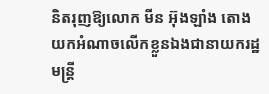និតរុញឱ្យលោក មីន អ៊ុងឡាំង តោងយកអំណាចលើកខ្លួនឯងជានាយករដ្ឋមន្ត្រី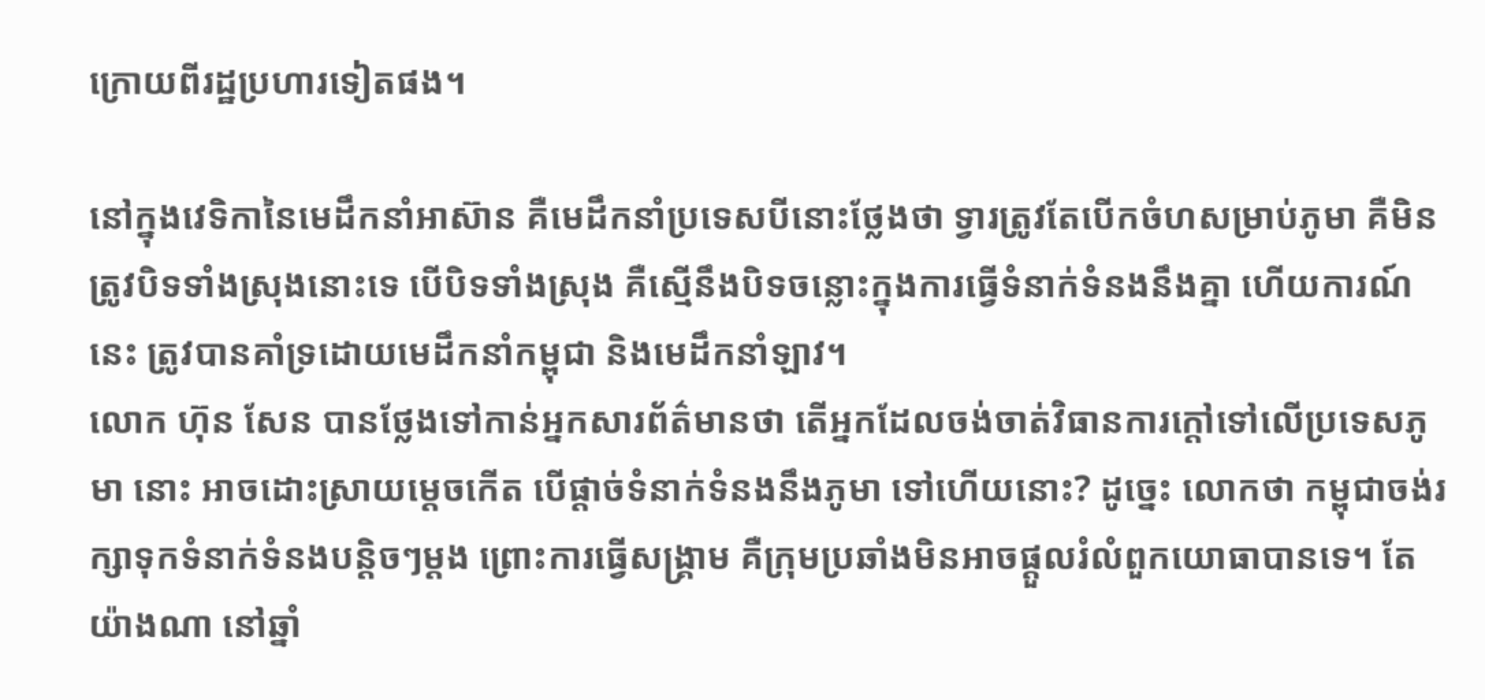ក្រោយពីរដ្ឋប្រហារទៀតផង។

នៅក្នុងវេទិកានៃមេដឹកនាំអាស៊ាន គឺមេដឹកនាំប្រទេសបីនោះថ្លែងថា ទ្វារត្រូវតែបើកចំហសម្រាប់ភូមា គឺមិនត្រូវបិទទាំងស្រុងនោះទេ បើបិទទាំងស្រុង គឺស្មើនឹងបិទចន្លោះក្នុងការធ្វើទំនាក់ទំនងនឹងគ្នា ហើយការណ៍នេះ ត្រូវបានគាំទ្រដោយមេដឹកនាំកម្ពុជា និងមេដឹកនាំឡាវ។
លោក ហ៊ុន សែន បានថ្លែងទៅកាន់អ្នកសារព័ត៌មានថា តើអ្នកដែលចង់ចាត់វិធានការក្ដៅទៅលើប្រទេសភូមា នោះ អាចដោះស្រាយម្ដេចកើត បើផ្ដាច់ទំនាក់ទំនងនឹងភូមា ទៅហើយនោះ? ដូច្នេះ លោកថា កម្ពុជាចង់រក្សាទុកទំនាក់ទំនងបន្តិចៗម្ដង ព្រោះការធ្វើសង្គ្រាម គឺក្រុមប្រឆាំងមិនអាចផ្ដួលរំលំពួកយោធាបានទេ។ តែយ៉ាងណា នៅឆ្នាំ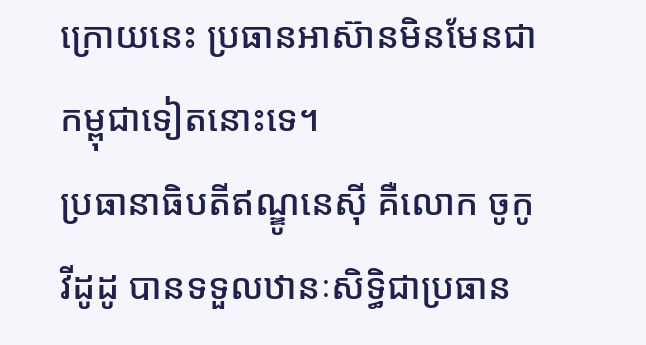ក្រោយនេះ ប្រធានអាស៊ានមិនមែនជាកម្ពុជាទៀតនោះទេ។
ប្រធានាធិបតីឥណ្ឌូនេស៊ី គឺលោក ចូកូ វីដូដូ បានទទួលឋានៈសិទ្ធិជាប្រធាន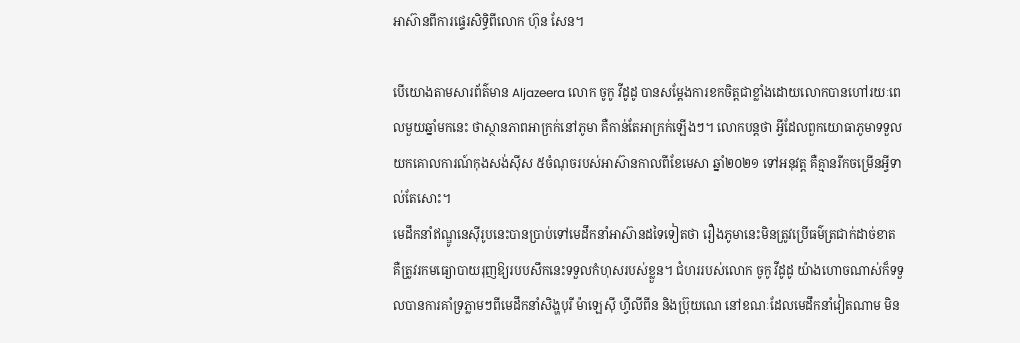អាស៊ានពីការផ្ទេរសិទ្ធិពីលោក ហ៊ុន សែន។

បើយោងតាមសារព័ត៌មាន Aljazeera លោក ចូកូ វីដូដូ បានសម្ដែងការខកចិត្តជាខ្លាំងដោយលោកបានហៅរយៈពេលមួយឆ្នាំមកនេះ ថាស្ថានភាពអាក្រក់នៅភូមា គឺកាន់តែអាក្រក់ឡើងៗ។ លោកបន្តថា អ្វីដែលពួកយោធាភូមាទទួលយកគោលការណ៍កុងសង់ស៊ីស ៥ចំណុចរបស់អាស៊ានកាលពីខែមេសា ឆ្នាំ២០២១ ទៅអនុវត្ត គឺគ្មានរីកចម្រើនអ្វីទាល់តែសោះ។
មេដឹកនាំឥណ្ឌូនេស៊ីរូបនេះបានប្រាប់ទៅមេដឹកនាំអាស៊ានដទៃទៀតថា រឿងភូមានេះមិនត្រូវប្រើធម៌ត្រជាក់ដាច់ខាត គឺត្រូវរកមធ្យោបាយរុញឱ្យរបបសឹកនេះទទួលកំហុសរបស់ខ្លួន។ ជំហររបស់លោក ចូកូ វីដូដូ យ៉ាងហោចណាស់ក៏ទទួលបានការគាំទ្រភ្លាមៗពីមេដឹកនាំសិង្ហបុរី ម៉ាឡេស៊ី ហ្វីលីពីន និងប្រ៊ុយណេ នៅខណៈដែលមេដឹកនាំវៀតណាម មិន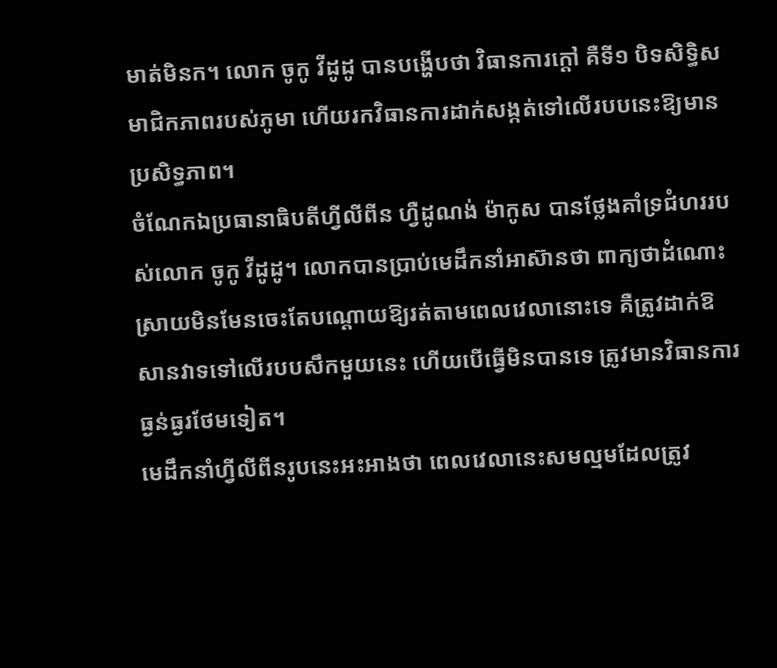មាត់មិនក។ លោក ចូកូ វីដូដូ បានបង្ហើបថា វិធានការក្ដៅ គឺទី១ បិទសិទ្ធិសមាជិកភាពរបស់ភូមា ហើយរកវិធានការដាក់សង្កត់ទៅលើរបបនេះឱ្យមានប្រសិទ្ធភាព។
ចំណែកឯប្រធានាធិបតីហ្វីលីពីន ហ្វឺដូណង់ ម៉ាកូស បានថ្លែងគាំទ្រជំហររបស់លោក ចូកូ វីដូដូ។ លោកបានប្រាប់មេដឹកនាំអាស៊ានថា ពាក្យថាដំណោះស្រាយមិនមែនចេះតែបណ្ដោយឱ្យរត់តាមពេលវេលានោះទេ គឺត្រូវដាក់ឱសានវាទទៅលើរបបសឹកមួយនេះ ហើយបើធ្វើមិនបានទេ ត្រូវមានវិធានការធ្ងន់ធ្ងរថែមទៀត។
មេដឹកនាំហ្វីលីពីនរូបនេះអះអាងថា ពេលវេលានេះសមល្មមដែលត្រូវ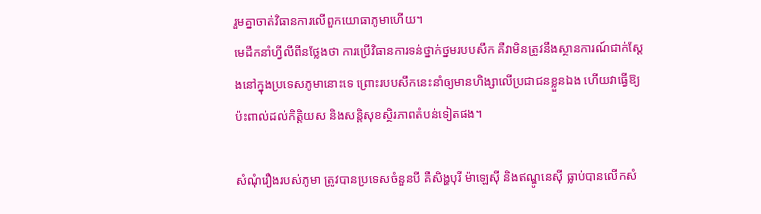រួមគ្នាចាត់វិធានការលើពួកយោធាភូមាហើយ។
មេដឹកនាំហ្វីលីពីនថ្លែងថា ការប្រើវិធានការទន់ថ្នាក់ថ្នមរបបសឹក គឺវាមិនត្រូវនឹងស្ថានការណ៍ជាក់ស្ដែងនៅក្នុងប្រទេសភូមានោះទេ ព្រោះរបបសឹកនេះនាំឲ្យមានហិង្សាលើប្រជាជនខ្លួនឯង ហើយវាធ្វើឱ្យប៉ះពាល់ដល់កិត្តិយស និងសន្តិសុខស្ថិរភាពតំបន់ទៀតផង។

សំណុំរឿងរបស់ភូមា ត្រូវបានប្រទេសចំនួនបី គឺសិង្ហបុរី ម៉ាឡេស៊ី និងឥណ្ឌូនេស៊ី ធ្លាប់បានលើកសំ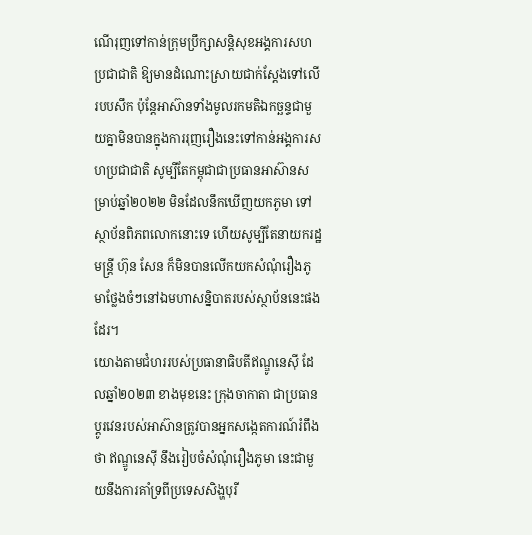ណើរុញទៅកាន់ក្រុមប្រឹក្សាសន្តិសុខអង្គការសហប្រជាជាតិ ឱ្យមានដំណោះស្រាយជាក់ស្ដែងទៅលើរបបសឹក ប៉ុន្តែអាស៊ានទាំងមូលរកមតិឯកច្ឆន្ទជាមួយគ្នាមិនបានក្នុងការរុញរឿងនេះទៅកាន់អង្គការសហប្រជាជាតិ សូម្បីតែកម្ពុជាជាប្រធានអាស៊ានសម្រាប់ឆ្នាំ២០២២ មិនដែលនឹកឃើញយកភូមា ទៅស្ថាប័នពិភពលោកនោះទេ ហើយសូម្បីតែនាយករដ្ឋមន្ត្រី ហ៊ុន សែន ក៏មិនបានលើកយកសំណុំរឿងភូមាថ្លែងចំៗនៅឯមហាសន្និបាតរបស់ស្ថាប័ននេះផងដែរ។
យោងតាមជំហររបស់ប្រធានាធិបតីឥណ្ឌូនេស៊ី ដែលឆ្នាំ២០២៣ ខាងមុខនេះ ក្រុងចាកាតា ជាប្រធានប្ដូរវេនរបស់អាស៊ានត្រូវបានអ្នកសង្កេតការណ៍រំពឹងថា ឥណ្ឌូនេស៊ី នឹងរៀបចំសំណុំរឿងភូមា នេះជាមួយនឹងការគាំទ្រពីប្រទេសសិង្ហបុរី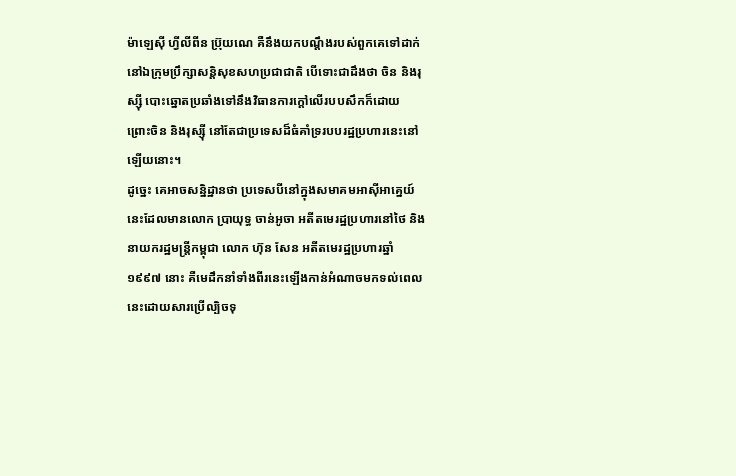ម៉ាឡេស៊ី ហ្វីលីពីន ប្រ៊ុយណេ គឺនឹងយកបណ្តឹងរបស់ពួកគេទៅដាក់នៅឯក្រុមប្រឹក្សាសន្តិសុខសហប្រជាជាតិ បើទោះជាដឹងថា ចិន និងរុស្ស៊ី បោះឆ្នោតប្រឆាំងទៅនឹងវិធានការក្ដៅលើរបបសឹកក៏ដោយ ព្រោះចិន និងរុស្ស៊ី នៅតែជាប្រទេសដ៏ធំគាំទ្ររបបរដ្ឋប្រហារនេះនៅឡើយនោះ។
ដូច្នេះ គេអាចសន្និដ្ឋានថា ប្រទេសបីនៅក្នុងសមាគមអាស៊ីអាគ្នេយ៍នេះដែលមានលោក ប្រាយុទ្ធ ចាន់អូចា អតីតមេរដ្ឋប្រហារនៅថៃ និងនាយករដ្ឋមន្ត្រីកម្ពុជា លោក ហ៊ុន សែន អតីតមេរដ្ឋប្រហារឆ្នាំ១៩៩៧ នោះ គឺមេដឹកនាំទាំងពីរនេះឡើងកាន់អំណាចមកទល់ពេលនេះដោយសារប្រើល្បិចទុ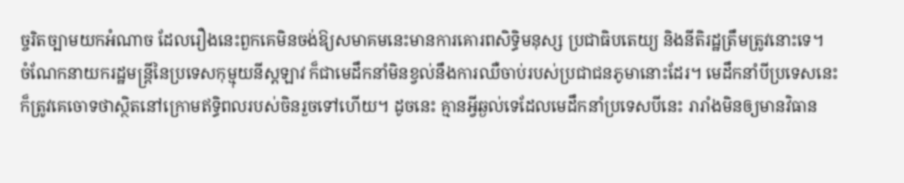ច្ចរិតច្បាមយកអំណាច ដែលរឿងនេះពួកគេមិនចង់ឱ្យសមាគមនេះមានការគោរពសិទ្ធិមនុស្ស ប្រជាធិបតេយ្យ និងនីតិរដ្ឋត្រឹមត្រូវនោះទេ។
ចំណែកនាយករដ្ឋមន្ត្រីនៃប្រទេសកុម្មុយនីស្តឡាវ ក៏ជាមេដឹកនាំមិនខ្វល់នឹងការឈឺចាប់របស់ប្រជាជនភូមានោះដែរ។ មេដឹកនាំបីប្រទេសនេះ ក៏ត្រូវគេចោទថាស្ថិតនៅក្រោមឥទ្ធិពលរបស់ចិនរួចទៅហើយ។ ដូចនេះ គ្មានអ្វីឆ្ងល់ទេដែលមេដឹកនាំប្រទេសបីនេះ រារាំងមិនឲ្យមានវិធាន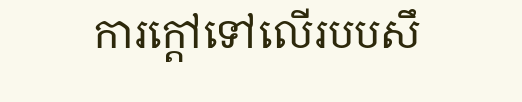ការក្ដៅទៅលើរបបសឹ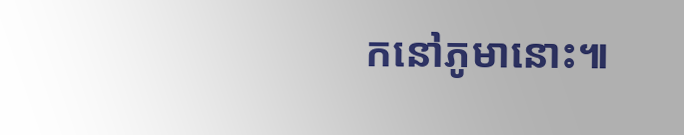កនៅភូមានោះ៕